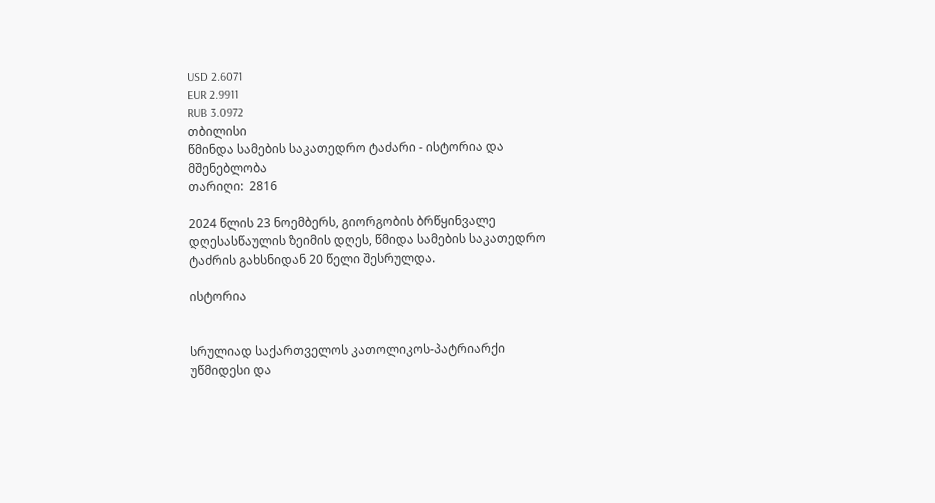USD 2.6071
EUR 2.9911
RUB 3.0972
თბილისი
წმინდა სამების საკათედრო ტაძარი - ისტორია და მშენებლობა
თარიღი:  2816

2024 წლის 23 ნოემბერს, გიორგობის ბრწყინვალე დღესასწაულის ზეიმის დღეს, წმიდა სამების საკათედრო ტაძრის გახსნიდან 20 წელი შესრულდა.

ისტორია


სრულიად საქართველოს კათოლიკოს-პატრიარქი უწმიდესი და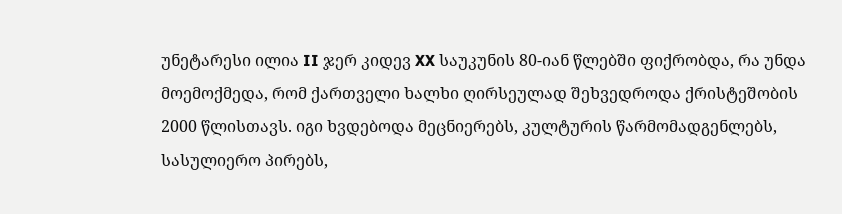უნეტარესი ილია II ჯერ კიდევ XX საუკუნის 80-იან წლებში ფიქრობდა, რა უნდა მოემოქმედა, რომ ქართველი ხალხი ღირსეულად შეხვედროდა ქრისტეშობის 2000 წლისთავს. იგი ხვდებოდა მეცნიერებს, კულტურის წარმომადგენლებს, სასულიერო პირებს,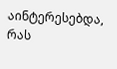აინტერესებდა, რას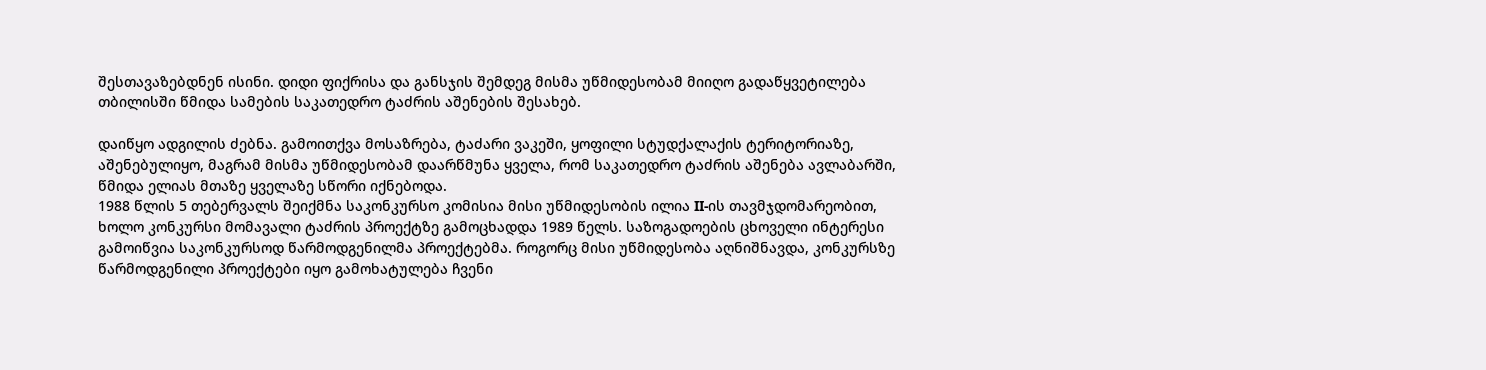შესთავაზებდნენ ისინი. დიდი ფიქრისა და განსჯის შემდეგ მისმა უწმიდესობამ მიიღო გადაწყვეტილება თბილისში წმიდა სამების საკათედრო ტაძრის აშენების შესახებ.

დაიწყო ადგილის ძებნა. გამოითქვა მოსაზრება, ტაძარი ვაკეში, ყოფილი სტუდქალაქის ტერიტორიაზე, აშენებულიყო, მაგრამ მისმა უწმიდესობამ დაარწმუნა ყველა, რომ საკათედრო ტაძრის აშენება ავლაბარში, წმიდა ელიას მთაზე ყველაზე სწორი იქნებოდა.
1988 წლის 5 თებერვალს შეიქმნა საკონკურსო კომისია მისი უწმიდესობის ილია II-ის თავმჯდომარეობით, ხოლო კონკურსი მომავალი ტაძრის პროექტზე გამოცხადდა 1989 წელს. საზოგადოების ცხოველი ინტერესი გამოიწვია საკონკურსოდ წარმოდგენილმა პროექტებმა. როგორც მისი უწმიდესობა აღნიშნავდა, კონკურსზე წარმოდგენილი პროექტები იყო გამოხატულება ჩვენი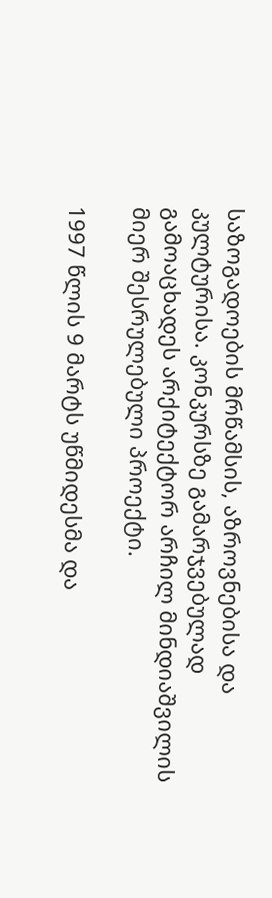საზოგადოების მრწამსის, აზროვნებისა და კულტურისა. კონკურსზე გამარჯვებულად გამოაცხადეს არქიტექტორ არჩილ მინდიაშვილის მიერ შესრულებული პროექტი.

1997 წლის 9 მარტს უწმიდესმა და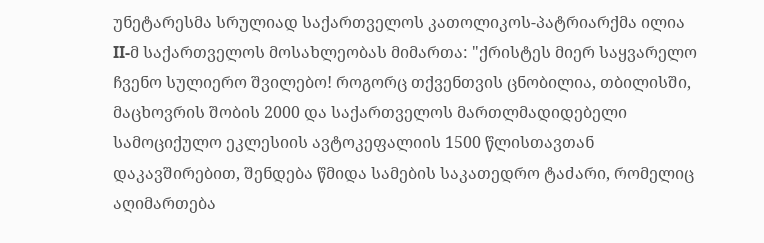უნეტარესმა სრულიად საქართველოს კათოლიკოს-პატრიარქმა ილია II-მ საქართველოს მოსახლეობას მიმართა: "ქრისტეს მიერ საყვარელო ჩვენო სულიერო შვილებო! როგორც თქვენთვის ცნობილია, თბილისში, მაცხოვრის შობის 2000 და საქართველოს მართლმადიდებელი სამოციქულო ეკლესიის ავტოკეფალიის 1500 წლისთავთან დაკავშირებით, შენდება წმიდა სამების საკათედრო ტაძარი, რომელიც აღიმართება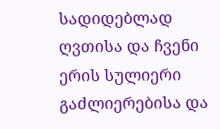სადიდებლად ღვთისა და ჩვენი ერის სულიერი გაძლიერებისა და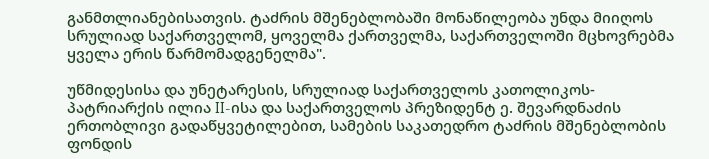განმთლიანებისათვის. ტაძრის მშენებლობაში მონაწილეობა უნდა მიიღოს სრულიად საქართველომ, ყოველმა ქართველმა, საქართველოში მცხოვრებმა ყველა ერის წარმომადგენელმა".

უწმიდესისა და უნეტარესის, სრულიად საქართველოს კათოლიკოს-პატრიარქის ილია II-ისა და საქართველოს პრეზიდენტ ე. შევარდნაძის ერთობლივი გადაწყვეტილებით, სამების საკათედრო ტაძრის მშენებლობის ფონდის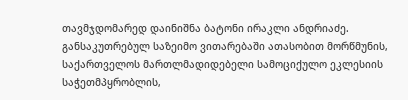თავმჯდომარედ დაინიშნა ბატონი ირაკლი ანდრიაძე. განსაკუთრებულ საზეიმო ვითარებაში ათასობით მორწმუნის, საქართველოს მართლმადიდებელი სამოციქულო ეკლესიის საჭეთმპყრობლის,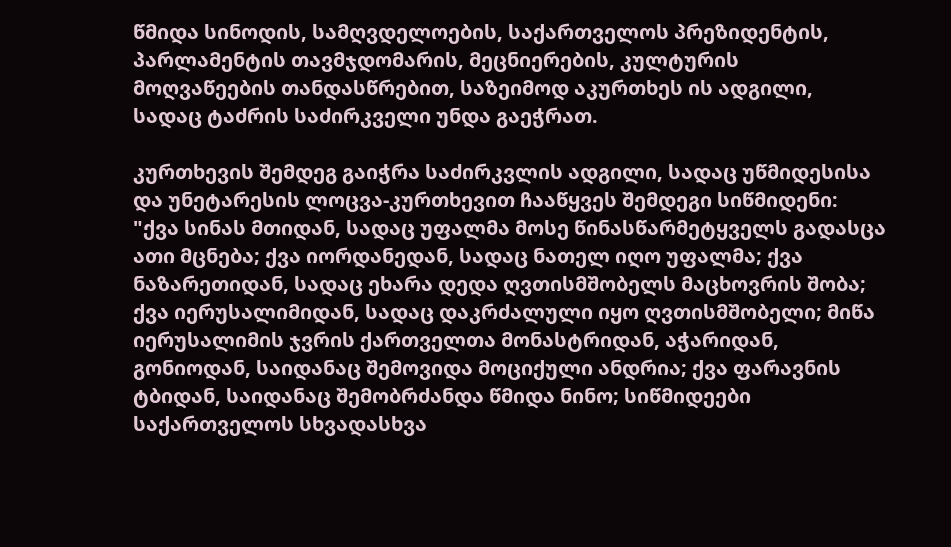წმიდა სინოდის, სამღვდელოების, საქართველოს პრეზიდენტის, პარლამენტის თავმჯდომარის, მეცნიერების, კულტურის მოღვაწეების თანდასწრებით, საზეიმოდ აკურთხეს ის ადგილი, სადაც ტაძრის საძირკველი უნდა გაეჭრათ.

კურთხევის შემდეგ გაიჭრა საძირკვლის ადგილი, სადაც უწმიდესისა და უნეტარესის ლოცვა-კურთხევით ჩააწყვეს შემდეგი სიწმიდენი: "ქვა სინას მთიდან, სადაც უფალმა მოსე წინასწარმეტყველს გადასცა ათი მცნება; ქვა იორდანედან, სადაც ნათელ იღო უფალმა; ქვა ნაზარეთიდან, სადაც ეხარა დედა ღვთისმშობელს მაცხოვრის შობა; ქვა იერუსალიმიდან, სადაც დაკრძალული იყო ღვთისმშობელი; მიწა იერუსალიმის ჯვრის ქართველთა მონასტრიდან, აჭარიდან, გონიოდან, საიდანაც შემოვიდა მოციქული ანდრია; ქვა ფარავნის ტბიდან, საიდანაც შემობრძანდა წმიდა ნინო; სიწმიდეები საქართველოს სხვადასხვა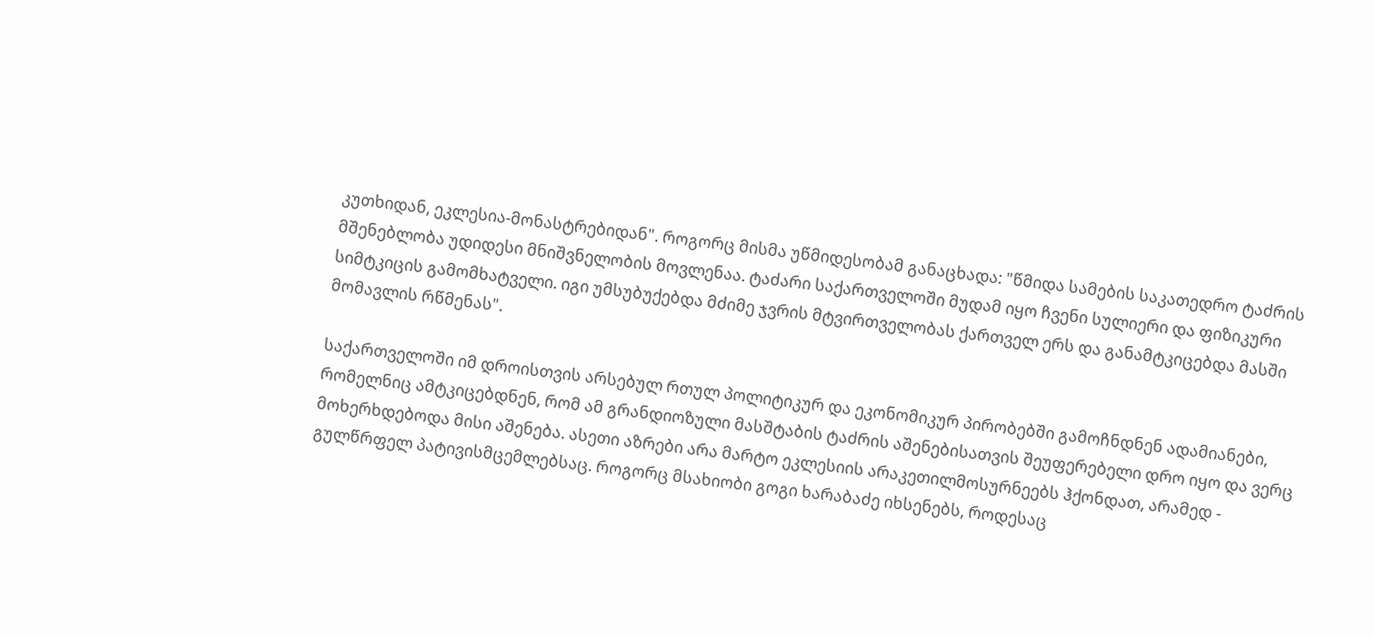კუთხიდან, ეკლესია-მონასტრებიდან". როგორც მისმა უწმიდესობამ განაცხადა: "წმიდა სამების საკათედრო ტაძრის მშენებლობა უდიდესი მნიშვნელობის მოვლენაა. ტაძარი საქართველოში მუდამ იყო ჩვენი სულიერი და ფიზიკური სიმტკიცის გამომხატველი. იგი უმსუბუქებდა მძიმე ჯვრის მტვირთველობას ქართველ ერს და განამტკიცებდა მასში მომავლის რწმენას".

საქართველოში იმ დროისთვის არსებულ რთულ პოლიტიკურ და ეკონომიკურ პირობებში გამოჩნდნენ ადამიანები, რომელნიც ამტკიცებდნენ, რომ ამ გრანდიოზული მასშტაბის ტაძრის აშენებისათვის შეუფერებელი დრო იყო და ვერც მოხერხდებოდა მისი აშენება. ასეთი აზრები არა მარტო ეკლესიის არაკეთილმოსურნეებს ჰქონდათ, არამედ - გულწრფელ პატივისმცემლებსაც. როგორც მსახიობი გოგი ხარაბაძე იხსენებს, როდესაც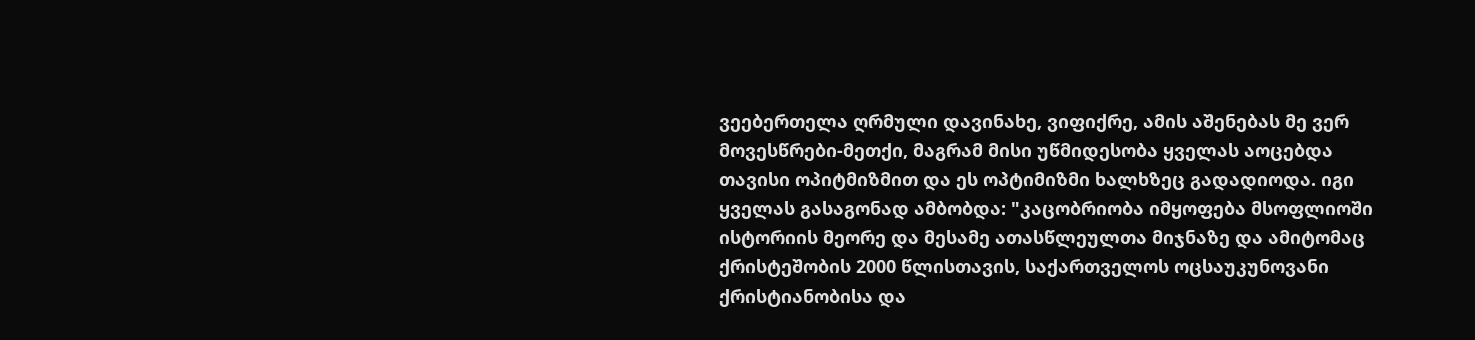ვეებერთელა ღრმული დავინახე, ვიფიქრე, ამის აშენებას მე ვერ მოვესწრები-მეთქი, მაგრამ მისი უწმიდესობა ყველას აოცებდა თავისი ოპიტმიზმით და ეს ოპტიმიზმი ხალხზეც გადადიოდა. იგი ყველას გასაგონად ამბობდა: "კაცობრიობა იმყოფება მსოფლიოში ისტორიის მეორე და მესამე ათასწლეულთა მიჯნაზე და ამიტომაც ქრისტეშობის 2000 წლისთავის, საქართველოს ოცსაუკუნოვანი ქრისტიანობისა და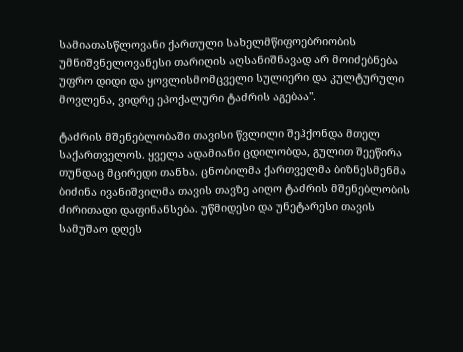სამიათასწლოვანი ქართული სახელმწიფოებრიობის უმნიშვნელოვანესი თარიღის აღსანიშნავად არ მოიძებნება უფრო დიდი და ყოვლისმომცველი სულიერი და კულტურული მოვლენა, ვიდრე ეპოქალური ტაძრის აგებაა".

ტაძრის მშენებლობაში თავისი წვლილი შეჰქონდა მთელ საქართველოს. ყველა ადამიანი ცდილობდა, გულით შეეწირა თუნდაც მცირედი თანხა. ცნობილმა ქართველმა ბიზნესმენმა ბიძინა ივანიშვილმა თავის თავზე აიღო ტაძრის მშენებლობის ძირითადი დაფინანსება. უწმიდესი და უნეტარესი თავის სამუშაო დღეს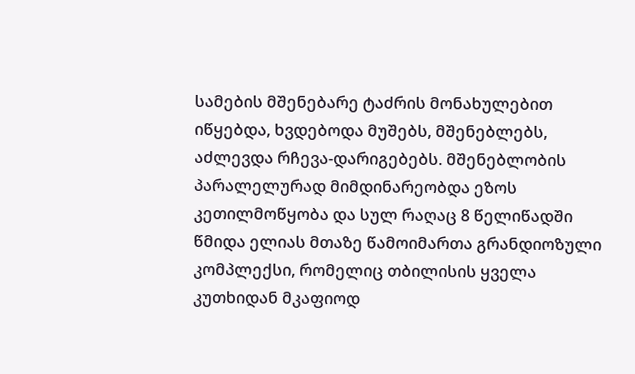სამების მშენებარე ტაძრის მონახულებით იწყებდა, ხვდებოდა მუშებს, მშენებლებს, აძლევდა რჩევა-დარიგებებს. მშენებლობის პარალელურად მიმდინარეობდა ეზოს კეთილმოწყობა და სულ რაღაც 8 წელიწადში წმიდა ელიას მთაზე წამოიმართა გრანდიოზული კომპლექსი, რომელიც თბილისის ყველა კუთხიდან მკაფიოდ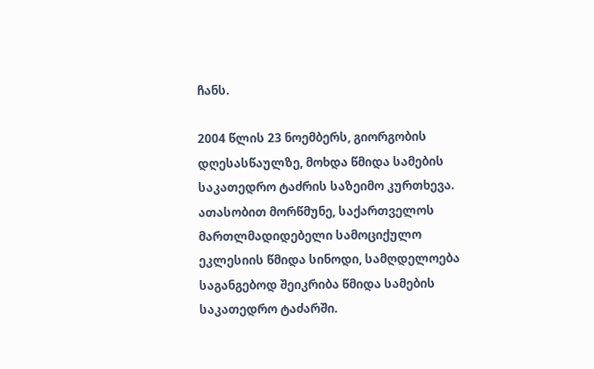ჩანს.

2004 წლის 23 ნოემბერს, გიორგობის დღესასწაულზე, მოხდა წმიდა სამების საკათედრო ტაძრის საზეიმო კურთხევა. ათასობით მორწმუნე, საქართველოს მართლმადიდებელი სამოციქულო ეკლესიის წმიდა სინოდი, სამღდელოება საგანგებოდ შეიკრიბა წმიდა სამების საკათედრო ტაძარში.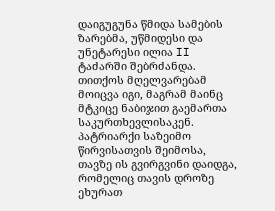დაიგუგუნა წმიდა სამების ზარებმა, უწმიდესი და უნეტარესი ილია II ტაძარში შებრძანდა. თითქოს მღელვარებამ მოიცვა იგი, მაგრამ მაინც მტკიცე ნაბიჯით გაემართა საკურთხევლისაკენ. პატრიარქი საზეიმო წირვისათვის შეიმოსა, თავზე ის გვირგვინი დაიდგა, რომელიც თავის დროზე ეხურათ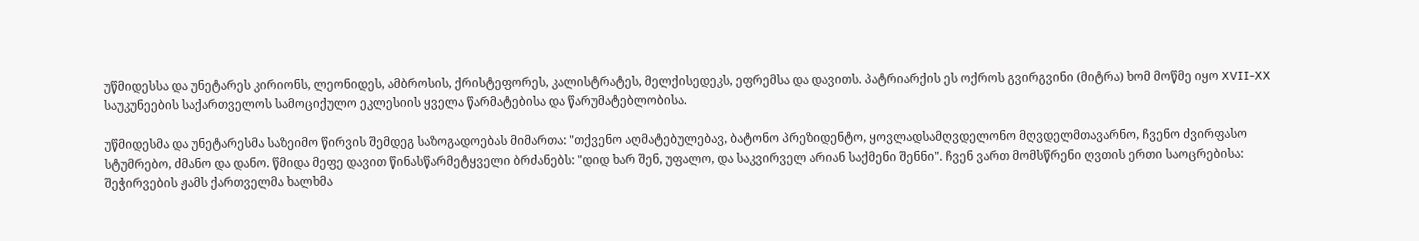უწმიდესსა და უნეტარეს კირიონს, ლეონიდეს, ამბროსის, ქრისტეფორეს, კალისტრატეს, მელქისედეკს, ეფრემსა და დავითს. პატრიარქის ეს ოქროს გვირგვინი (მიტრა) ხომ მოწმე იყო XVII-XX საუკუნეების საქართველოს სამოციქულო ეკლესიის ყველა წარმატებისა და წარუმატებლობისა.

უწმიდესმა და უნეტარესმა საზეიმო წირვის შემდეგ საზოგადოებას მიმართა: "თქვენო აღმატებულებავ, ბატონო პრეზიდენტო, ყოვლადსამღვდელონო მღვდელმთავარნო, ჩვენო ძვირფასო სტუმრებო, ძმანო და დანო. წმიდა მეფე დავით წინასწარმეტყველი ბრძანებს: "დიდ ხარ შენ, უფალო, და საკვირველ არიან საქმენი შენნი". ჩვენ ვართ მომსწრენი ღვთის ერთი საოცრებისა: შეჭირვების ჟამს ქართველმა ხალხმა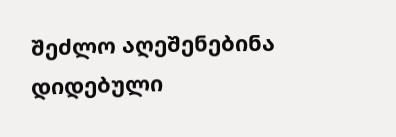შეძლო აღეშენებინა დიდებული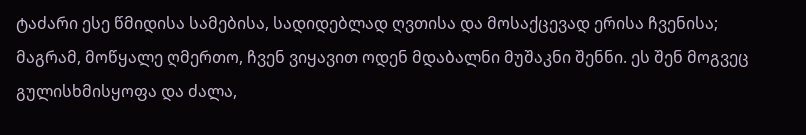ტაძარი ესე წმიდისა სამებისა, სადიდებლად ღვთისა და მოსაქცევად ერისა ჩვენისა; მაგრამ, მოწყალე ღმერთო, ჩვენ ვიყავით ოდენ მდაბალნი მუშაკნი შენნი. ეს შენ მოგვეც გულისხმისყოფა და ძალა,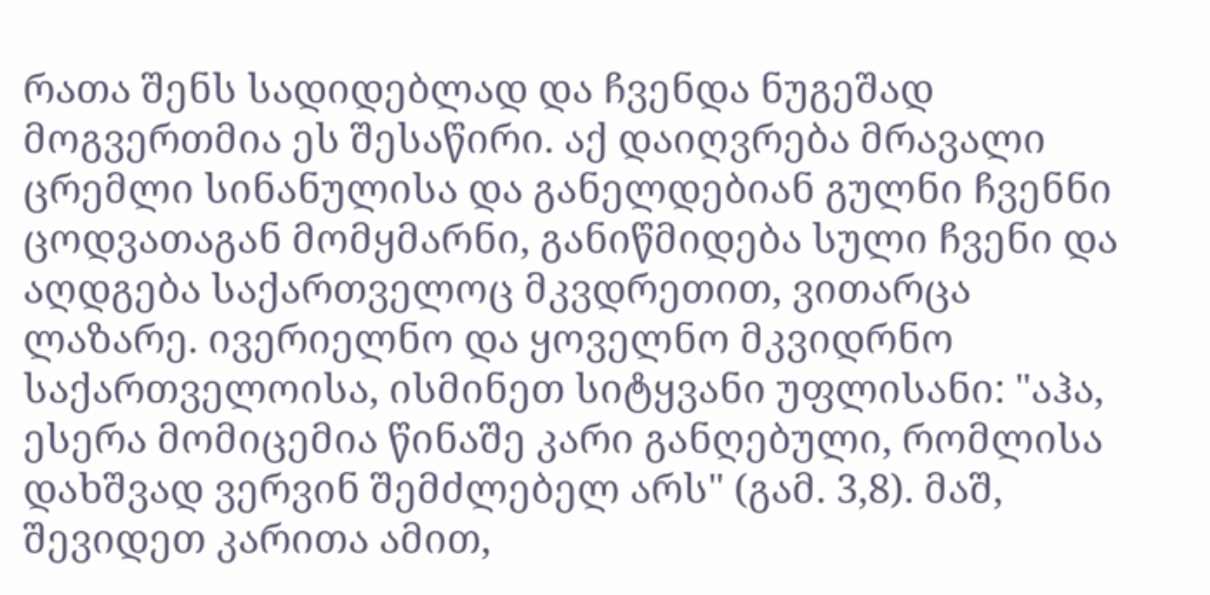რათა შენს სადიდებლად და ჩვენდა ნუგეშად მოგვერთმია ეს შესაწირი. აქ დაიღვრება მრავალი ცრემლი სინანულისა და განელდებიან გულნი ჩვენნი ცოდვათაგან მომყმარნი, განიწმიდება სული ჩვენი და აღდგება საქართველოც მკვდრეთით, ვითარცა ლაზარე. ივერიელნო და ყოველნო მკვიდრნო საქართველოისა, ისმინეთ სიტყვანი უფლისანი: "აჰა, ესერა მომიცემია წინაშე კარი განღებული, რომლისა დახშვად ვერვინ შემძლებელ არს" (გამ. 3,8). მაშ, შევიდეთ კარითა ამით,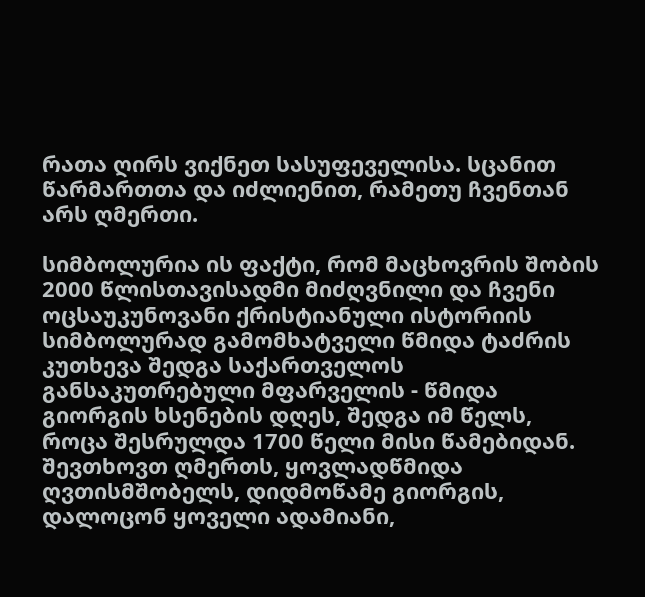რათა ღირს ვიქნეთ სასუფეველისა. სცანით წარმართთა და იძლიენით, რამეთუ ჩვენთან არს ღმერთი.

სიმბოლურია ის ფაქტი, რომ მაცხოვრის შობის 2000 წლისთავისადმი მიძღვნილი და ჩვენი ოცსაუკუნოვანი ქრისტიანული ისტორიის სიმბოლურად გამომხატველი წმიდა ტაძრის კუთხევა შედგა საქართველოს განსაკუთრებული მფარველის - წმიდა გიორგის ხსენების დღეს, შედგა იმ წელს, როცა შესრულდა 1700 წელი მისი წამებიდან. შევთხოვთ ღმერთს, ყოვლადწმიდა ღვთისმშობელს, დიდმოწამე გიორგის, დალოცონ ყოველი ადამიანი,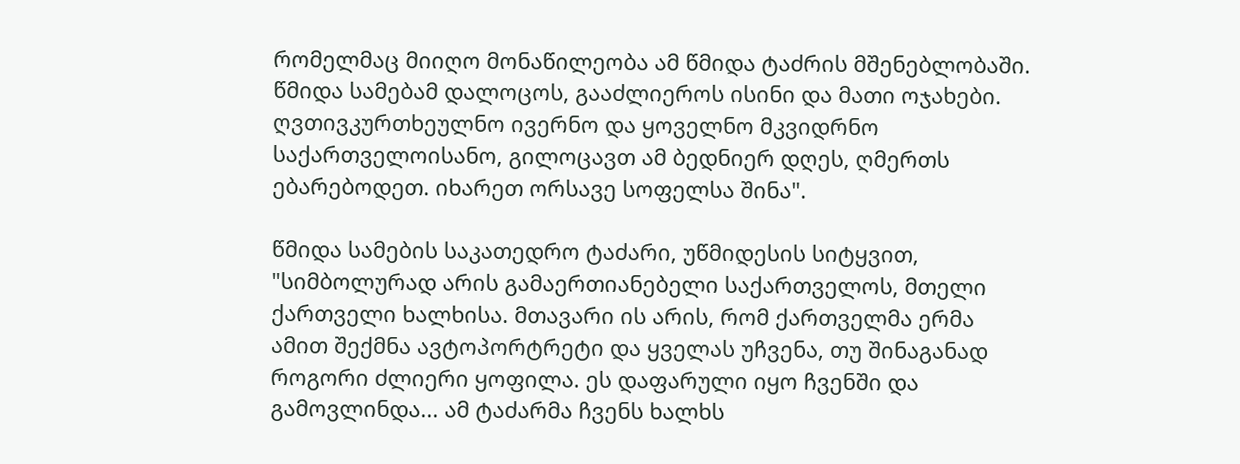რომელმაც მიიღო მონაწილეობა ამ წმიდა ტაძრის მშენებლობაში. წმიდა სამებამ დალოცოს, გააძლიეროს ისინი და მათი ოჯახები. ღვთივკურთხეულნო ივერნო და ყოველნო მკვიდრნო საქართველოისანო, გილოცავთ ამ ბედნიერ დღეს, ღმერთს ებარებოდეთ. იხარეთ ორსავე სოფელსა შინა".

წმიდა სამების საკათედრო ტაძარი, უწმიდესის სიტყვით, "სიმბოლურად არის გამაერთიანებელი საქართველოს, მთელი ქართველი ხალხისა. მთავარი ის არის, რომ ქართველმა ერმა ამით შექმნა ავტოპორტრეტი და ყველას უჩვენა, თუ შინაგანად როგორი ძლიერი ყოფილა. ეს დაფარული იყო ჩვენში და გამოვლინდა... ამ ტაძარმა ჩვენს ხალხს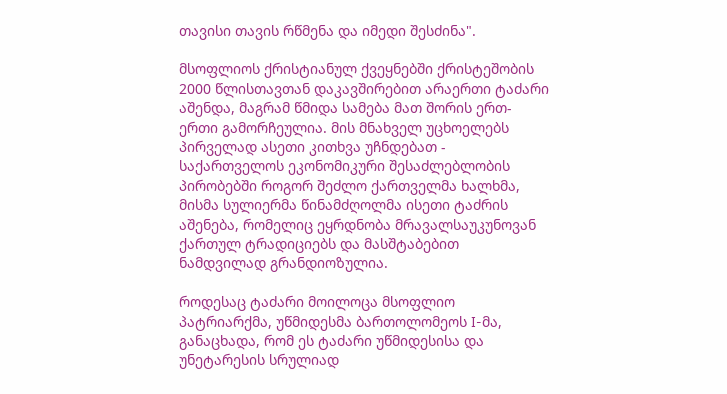თავისი თავის რწმენა და იმედი შესძინა".

მსოფლიოს ქრისტიანულ ქვეყნებში ქრისტეშობის 2000 წლისთავთან დაკავშირებით არაერთი ტაძარი აშენდა, მაგრამ წმიდა სამება მათ შორის ერთ-ერთი გამორჩეულია. მის მნახველ უცხოელებს პირველად ასეთი კითხვა უჩნდებათ - საქართველოს ეკონომიკური შესაძლებლობის პირობებში როგორ შეძლო ქართველმა ხალხმა, მისმა სულიერმა წინამძღოლმა ისეთი ტაძრის აშენება, რომელიც ეყრდნობა მრავალსაუკუნოვან ქართულ ტრადიციებს და მასშტაბებით ნამდვილად გრანდიოზულია.

როდესაც ტაძარი მოილოცა მსოფლიო პატრიარქმა, უწმიდესმა ბართოლომეოს I-მა, განაცხადა, რომ ეს ტაძარი უწმიდესისა და უნეტარესის სრულიად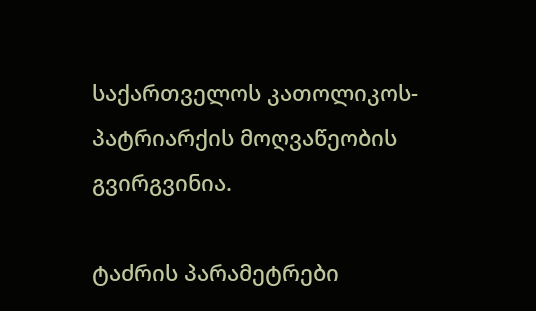საქართველოს კათოლიკოს-პატრიარქის მოღვაწეობის გვირგვინია.

ტაძრის პარამეტრები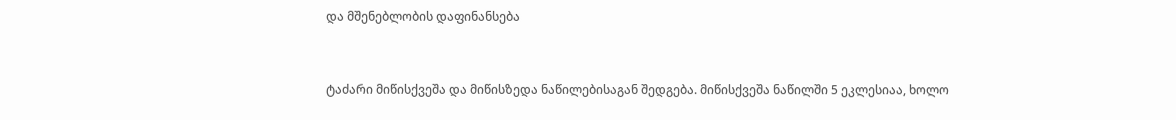და მშენებლობის დაფინანსება


ტაძარი მიწისქვეშა და მიწისზედა ნაწილებისაგან შედგება. მიწისქვეშა ნაწილში 5 ეკლესიაა, ხოლო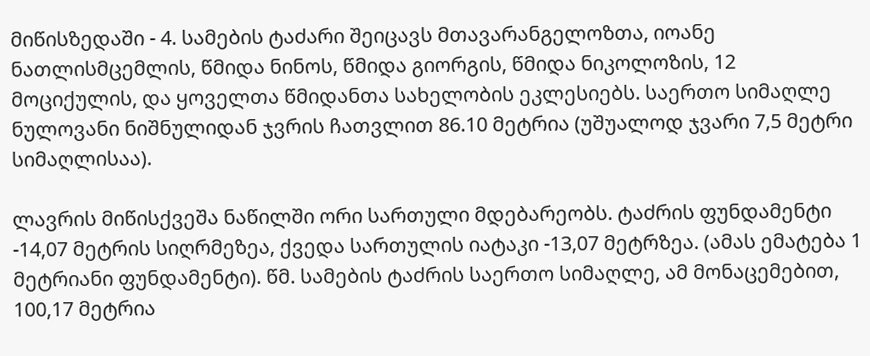მიწისზედაში - 4. სამების ტაძარი შეიცავს მთავარანგელოზთა, იოანე ნათლისმცემლის, წმიდა ნინოს, წმიდა გიორგის, წმიდა ნიკოლოზის, 12 მოციქულის, და ყოველთა წმიდანთა სახელობის ეკლესიებს. საერთო სიმაღლე ნულოვანი ნიშნულიდან ჯვრის ჩათვლით 86.10 მეტრია (უშუალოდ ჯვარი 7,5 მეტრი სიმაღლისაა).

ლავრის მიწისქვეშა ნაწილში ორი სართული მდებარეობს. ტაძრის ფუნდამენტი -14,07 მეტრის სიღრმეზეა, ქვედა სართულის იატაკი -13,07 მეტრზეა. (ამას ემატება 1 მეტრიანი ფუნდამენტი). წმ. სამების ტაძრის საერთო სიმაღლე, ამ მონაცემებით, 100,17 მეტრია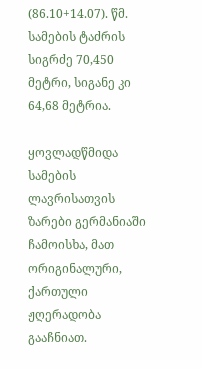(86.10+14.07). წმ. სამების ტაძრის სიგრძე 70,450 მეტრი, სიგანე კი 64,68 მეტრია.

ყოვლადწმიდა სამების ლავრისათვის ზარები გერმანიაში ჩამოისხა, მათ ორიგინალური, ქართული ჟღერადობა გააჩნიათ.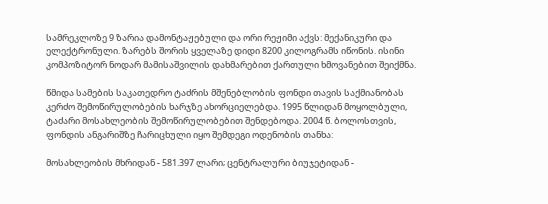სამრეკლოზე 9 ზარია დამონტაჟებული და ორი რეჟიმი აქვს: მექანიკური და ელექტრონული. ზარებს შორის ყველაზე დიდი 8200 კილოგრამს იწონის. ისინი კომპოზიტორ ნოდარ მამისაშვილის დახმარებით ქართული ხმოვანებით შეიქმნა.

წმიდა სამების საკათედრო ტაძრის მშენებლობის ფონდი თავის საქმიანობას კერძო შემოწირულობების ხარჯზე ახორციელებდა. 1995 წლიდან მოყოლბული, ტაძარი მოსახლეობის შემოწირულობებით შენდებოდა. 2004 წ. ბოლოსთვის, ფონდის ანგარიშზე ჩარიცხული იყო შემდეგი ოდენობის თანხა:

მოსახლეობის მხრიდან - 581.397 ლარი; ცენტრალური ბიუჯეტიდან -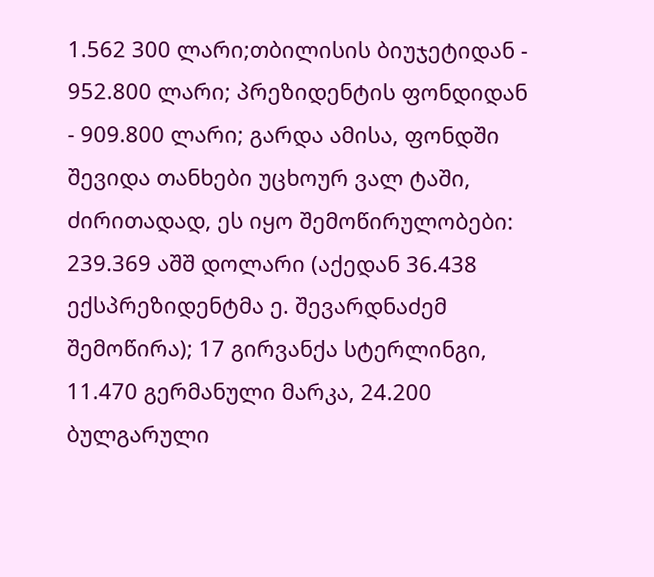1.562 300 ლარი;თბილისის ბიუჯეტიდან - 952.800 ლარი; პრეზიდენტის ფონდიდან - 909.800 ლარი; გარდა ამისა, ფონდში შევიდა თანხები უცხოურ ვალ ტაში, ძირითადად, ეს იყო შემოწირულობები: 239.369 აშშ დოლარი (აქედან 36.438 ექსპრეზიდენტმა ე. შევარდნაძემ შემოწირა); 17 გირვანქა სტერლინგი, 11.470 გერმანული მარკა, 24.200 ბულგარული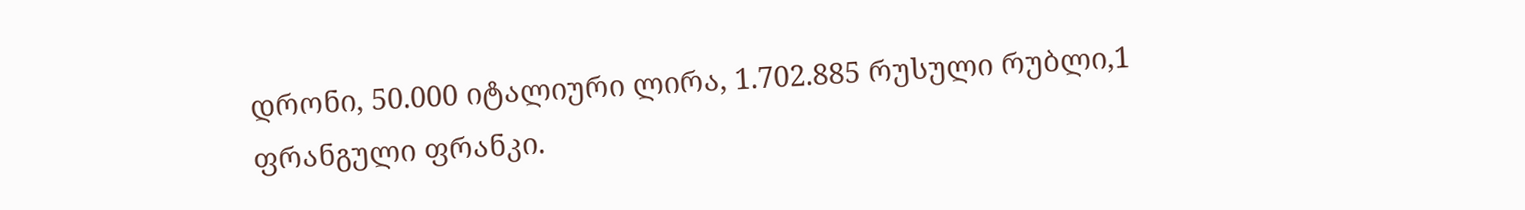დრონი, 50.000 იტალიური ლირა, 1.702.885 რუსული რუბლი,1 ფრანგული ფრანკი.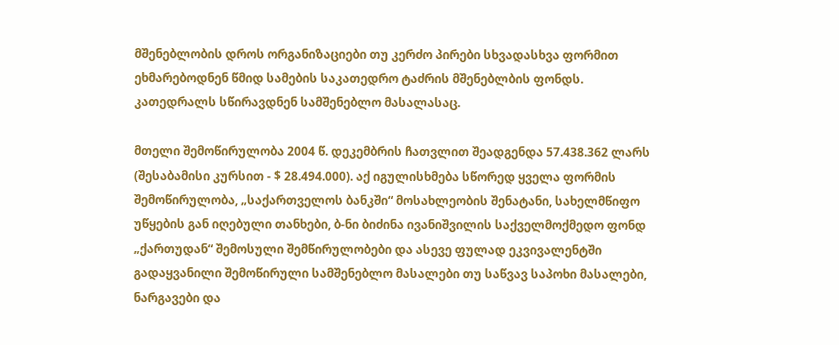მშენებლობის დროს ორგანიზაციები თუ კერძო პირები სხვადასხვა ფორმით ეხმარებოდნენ წმიდ სამების საკათედრო ტაძრის მშენებლბის ფონდს. კათედრალს სწირავდნენ სამშენებლო მასალასაც.

მთელი შემოწირულობა 2004 წ. დეკემბრის ჩათვლით შეადგენდა 57.438.362 ლარს (შესაბამისი კურსით - $ 28.494.000). აქ იგულისხმება სწორედ ყველა ფორმის შემოწირულობა, „საქართველოს ბანკში“ მოსახლეობის შენატანი, სახელმწიფო უწყების გან იღებული თანხები, ბ-ნი ბიძინა ივანიშვილის საქველმოქმედო ფონდ „ქართუდან“ შემოსული შემწირულობები და ასევე ფულად ეკვივალენტში გადაყვანილი შემოწირული სამშენებლო მასალები თუ საწვავ საპოხი მასალები, ნარგავები და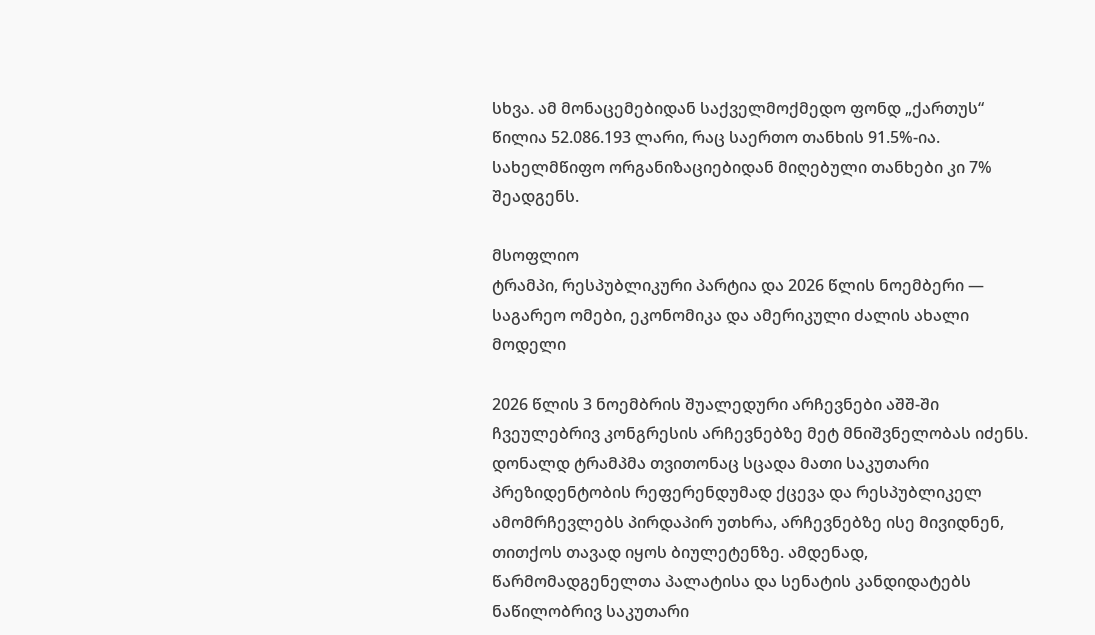სხვა. ამ მონაცემებიდან საქველმოქმედო ფონდ „ქართუს“ წილია 52.086.193 ლარი, რაც საერთო თანხის 91.5%-ია. სახელმწიფო ორგანიზაციებიდან მიღებული თანხები კი 7% შეადგენს.

მსოფლიო
ტრამპი, რესპუბლიკური პარტია და 2026 წლის ნოემბერი — საგარეო ომები, ეკონომიკა და ამერიკული ძალის ახალი მოდელი

2026 წლის 3 ნოემბრის შუალედური არჩევნები აშშ-ში ჩვეულებრივ კონგრესის არჩევნებზე მეტ მნიშვნელობას იძენს. დონალდ ტრამპმა თვითონაც სცადა მათი საკუთარი პრეზიდენტობის რეფერენდუმად ქცევა და რესპუბლიკელ ამომრჩევლებს პირდაპირ უთხრა, არჩევნებზე ისე მივიდნენ, თითქოს თავად იყოს ბიულეტენზე. ამდენად, წარმომადგენელთა პალატისა და სენატის კანდიდატებს ნაწილობრივ საკუთარი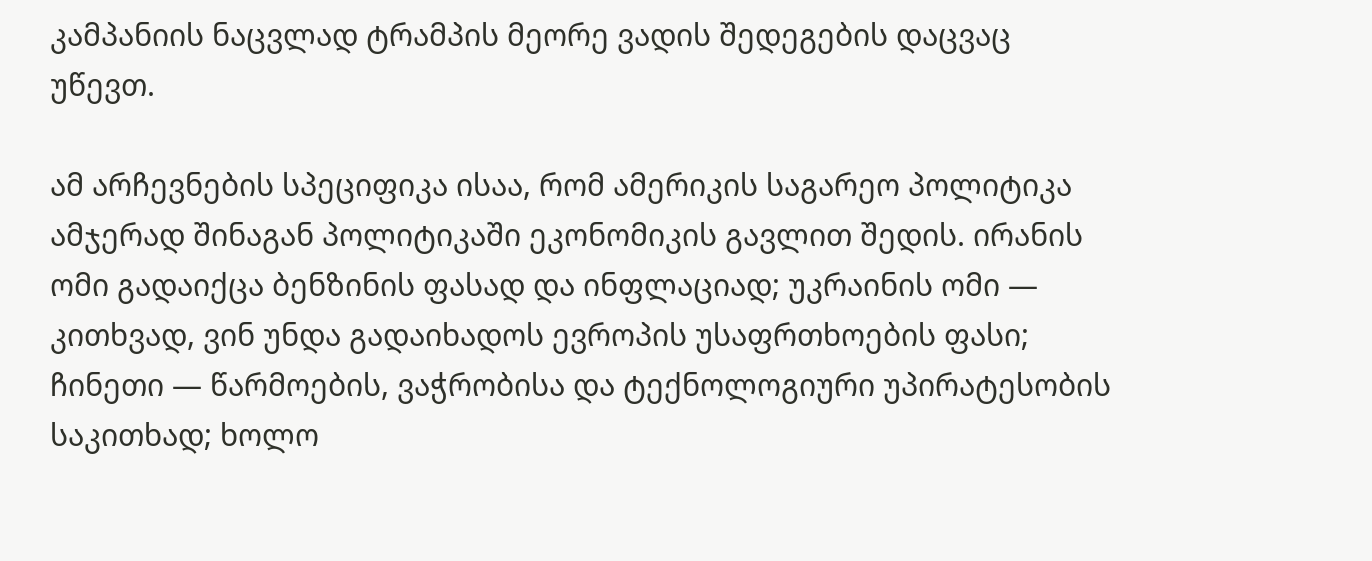კამპანიის ნაცვლად ტრამპის მეორე ვადის შედეგების დაცვაც უწევთ.

ამ არჩევნების სპეციფიკა ისაა, რომ ამერიკის საგარეო პოლიტიკა ამჯერად შინაგან პოლიტიკაში ეკონომიკის გავლით შედის. ირანის ომი გადაიქცა ბენზინის ფასად და ინფლაციად; უკრაინის ომი — კითხვად, ვინ უნდა გადაიხადოს ევროპის უსაფრთხოების ფასი; ჩინეთი — წარმოების, ვაჭრობისა და ტექნოლოგიური უპირატესობის საკითხად; ხოლო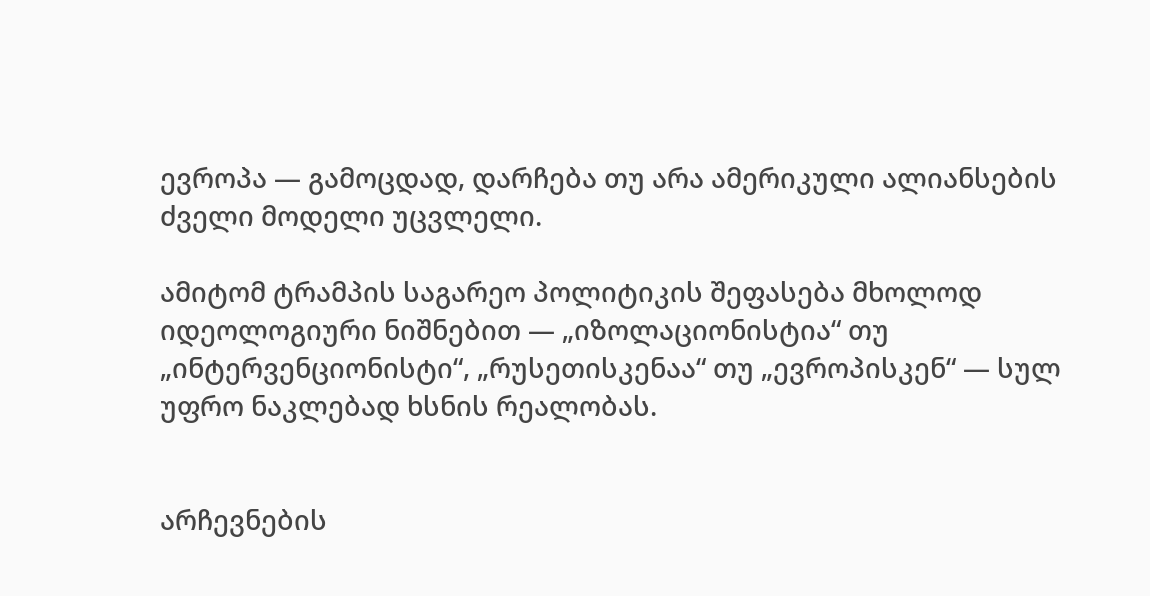ევროპა — გამოცდად, დარჩება თუ არა ამერიკული ალიანსების ძველი მოდელი უცვლელი.

ამიტომ ტრამპის საგარეო პოლიტიკის შეფასება მხოლოდ იდეოლოგიური ნიშნებით — „იზოლაციონისტია“ თუ „ინტერვენციონისტი“, „რუსეთისკენაა“ თუ „ევროპისკენ“ — სულ უფრო ნაკლებად ხსნის რეალობას.


არჩევნების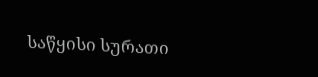საწყისი სურათი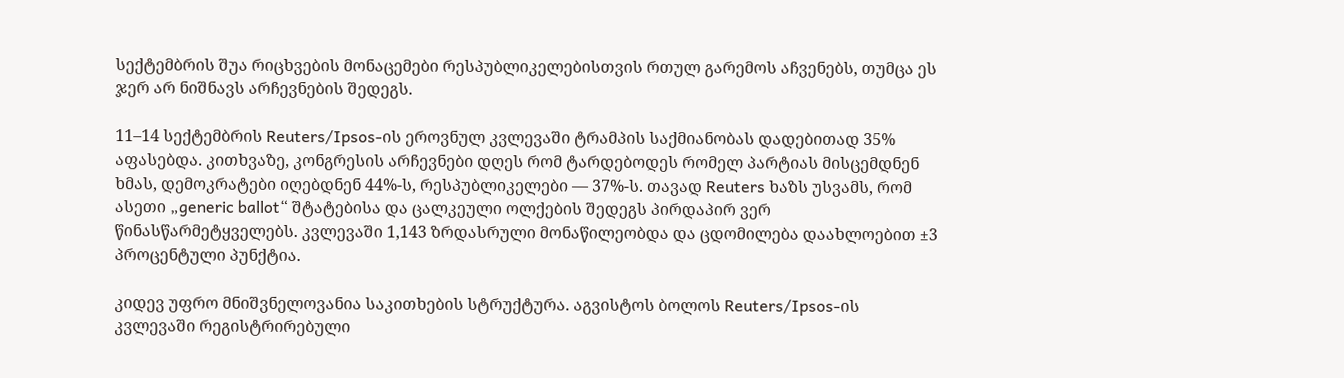სექტემბრის შუა რიცხვების მონაცემები რესპუბლიკელებისთვის რთულ გარემოს აჩვენებს, თუმცა ეს ჯერ არ ნიშნავს არჩევნების შედეგს.

11–14 სექტემბრის Reuters/Ipsos-ის ეროვნულ კვლევაში ტრამპის საქმიანობას დადებითად 35% აფასებდა. კითხვაზე, კონგრესის არჩევნები დღეს რომ ტარდებოდეს რომელ პარტიას მისცემდნენ ხმას, დემოკრატები იღებდნენ 44%-ს, რესპუბლიკელები — 37%-ს. თავად Reuters ხაზს უსვამს, რომ ასეთი „generic ballot“ შტატებისა და ცალკეული ოლქების შედეგს პირდაპირ ვერ წინასწარმეტყველებს. კვლევაში 1,143 ზრდასრული მონაწილეობდა და ცდომილება დაახლოებით ±3 პროცენტული პუნქტია.

კიდევ უფრო მნიშვნელოვანია საკითხების სტრუქტურა. აგვისტოს ბოლოს Reuters/Ipsos-ის კვლევაში რეგისტრირებული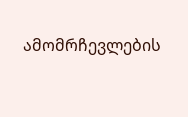ამომრჩევლების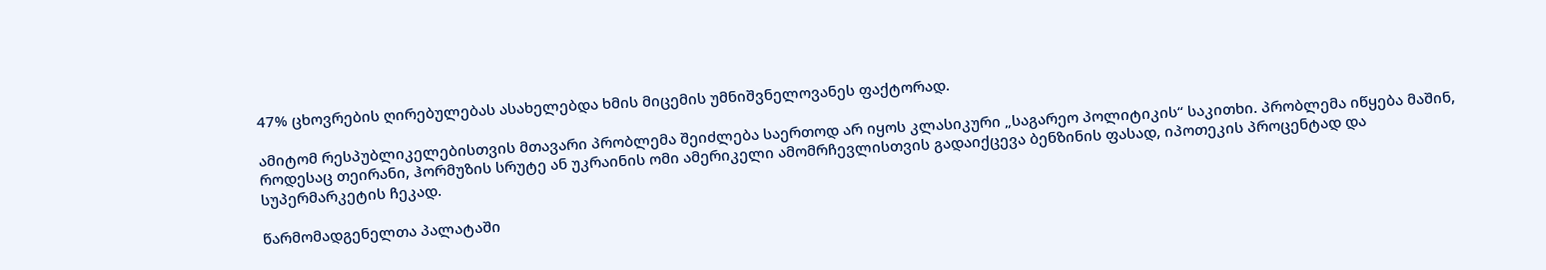47% ცხოვრების ღირებულებას ასახელებდა ხმის მიცემის უმნიშვნელოვანეს ფაქტორად.

ამიტომ რესპუბლიკელებისთვის მთავარი პრობლემა შეიძლება საერთოდ არ იყოს კლასიკური „საგარეო პოლიტიკის“ საკითხი. პრობლემა იწყება მაშინ, როდესაც თეირანი, ჰორმუზის სრუტე ან უკრაინის ომი ამერიკელი ამომრჩევლისთვის გადაიქცევა ბენზინის ფასად, იპოთეკის პროცენტად და სუპერმარკეტის ჩეკად.

წარმომადგენელთა პალატაში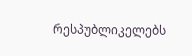რესპუბლიკელებს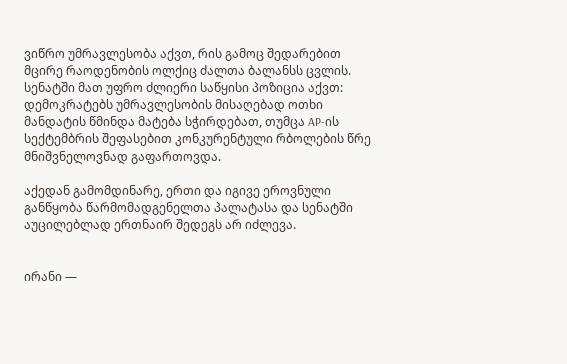ვიწრო უმრავლესობა აქვთ, რის გამოც შედარებით მცირე რაოდენობის ოლქიც ძალთა ბალანსს ცვლის. სენატში მათ უფრო ძლიერი საწყისი პოზიცია აქვთ: დემოკრატებს უმრავლესობის მისაღებად ოთხი მანდატის წმინდა მატება სჭირდებათ, თუმცა AP-ის სექტემბრის შეფასებით კონკურენტული რბოლების წრე მნიშვნელოვნად გაფართოვდა.

აქედან გამომდინარე, ერთი და იგივე ეროვნული განწყობა წარმომადგენელთა პალატასა და სენატში აუცილებლად ერთნაირ შედეგს არ იძლევა.


ირანი —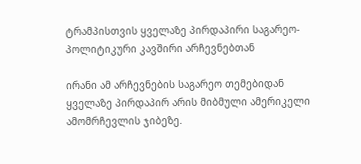ტრამპისთვის ყველაზე პირდაპირი საგარეო-პოლიტიკური კავშირი არჩევნებთან

ირანი ამ არჩევნების საგარეო თემებიდან ყველაზე პირდაპირ არის მიბმული ამერიკელი ამომრჩევლის ჯიბეზე.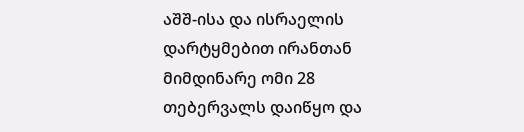აშშ-ისა და ისრაელის დარტყმებით ირანთან მიმდინარე ომი 28 თებერვალს დაიწყო და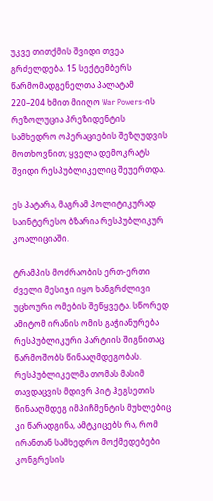უკვე თითქმის შვიდი თვეა გრძელდება. 15 სექტემბერს წარმომადგენელთა პალატამ 220–204 ხმით მიიღო War Powers-ის რეზოლუცია პრეზიდენტის სამხედრო ოპერაციების შეზღუდვის მოთხოვნით; ყველა დემოკრატს შვიდი რესპუბლიკელიც შეუერთდა.

ეს პატარა, მაგრამ პოლიტიკურად საინტერესო ბზარია რესპუბლიკურ კოალიციაში.

ტრამპის მოძრაობის ერთ-ერთი ძველი მესიჯი იყო ხანგრძლივი უცხოური ომების შეწყვეტა. სწორედ ამიტომ ირანის ომის გაჭიანურება რესპუბლიკური პარტიის შიგნითაც წარმოშობს წინააღმდეგობას. რესპუბლიკელმა თომას მასიმ თავდაცვის მდივრ პიტ ჰეგსეთის წინააღმდეგ იმპიჩმენტის მუხლებიც კი წარადგინა, ამტკიცებს რა, რომ ირანთან სამხედრო მოქმედებები კონგრესის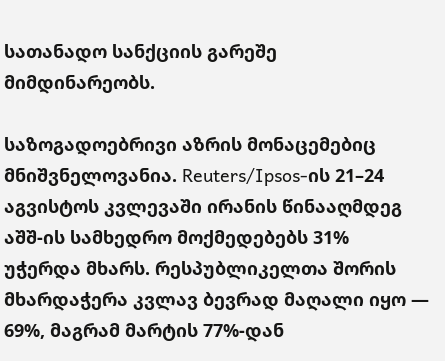სათანადო სანქციის გარეშე მიმდინარეობს.

საზოგადოებრივი აზრის მონაცემებიც მნიშვნელოვანია. Reuters/Ipsos-ის 21–24 აგვისტოს კვლევაში ირანის წინააღმდეგ აშშ-ის სამხედრო მოქმედებებს 31% უჭერდა მხარს. რესპუბლიკელთა შორის მხარდაჭერა კვლავ ბევრად მაღალი იყო — 69%, მაგრამ მარტის 77%-დან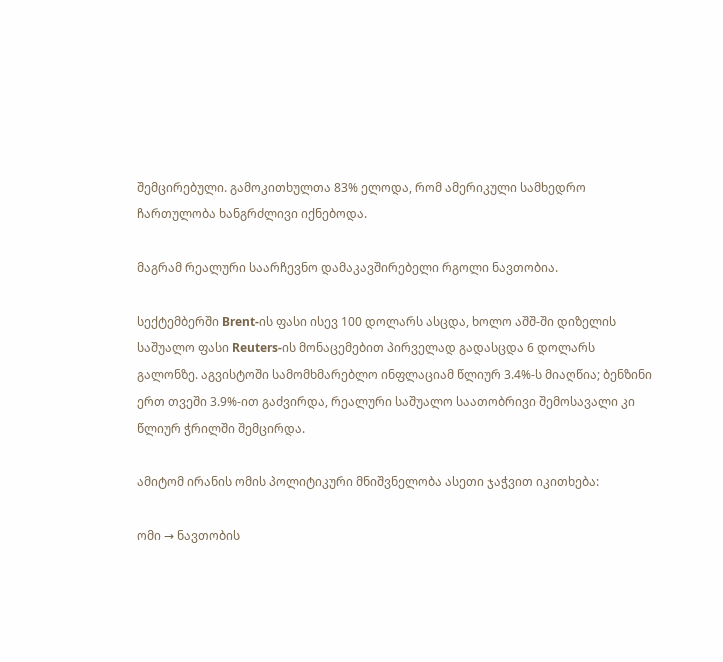შემცირებული. გამოკითხულთა 83% ელოდა, რომ ამერიკული სამხედრო ჩართულობა ხანგრძლივი იქნებოდა.

მაგრამ რეალური საარჩევნო დამაკავშირებელი რგოლი ნავთობია.

სექტემბერში Brent-ის ფასი ისევ 100 დოლარს ასცდა, ხოლო აშშ-ში დიზელის საშუალო ფასი Reuters-ის მონაცემებით პირველად გადასცდა 6 დოლარს გალონზე. აგვისტოში სამომხმარებლო ინფლაციამ წლიურ 3.4%-ს მიაღწია; ბენზინი ერთ თვეში 3.9%-ით გაძვირდა, რეალური საშუალო საათობრივი შემოსავალი კი წლიურ ჭრილში შემცირდა.

ამიტომ ირანის ომის პოლიტიკური მნიშვნელობა ასეთი ჯაჭვით იკითხება:

ომი → ნავთობის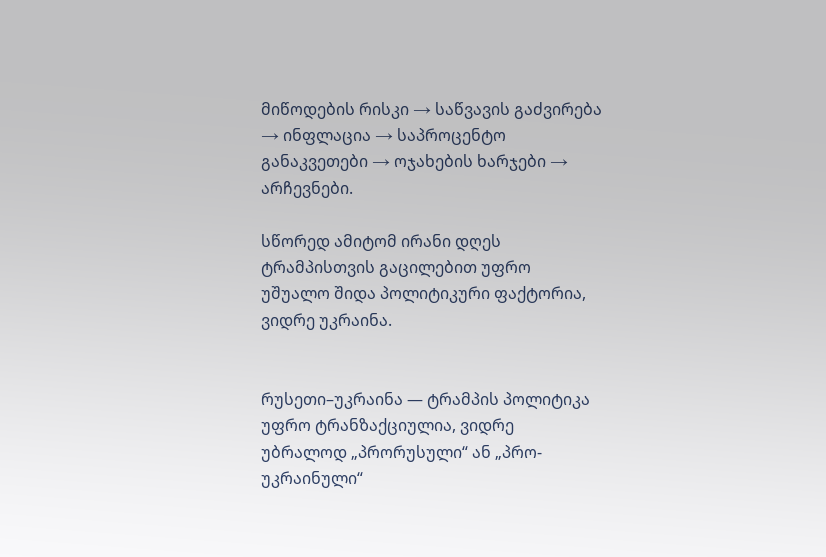მიწოდების რისკი → საწვავის გაძვირება → ინფლაცია → საპროცენტო განაკვეთები → ოჯახების ხარჯები → არჩევნები.

სწორედ ამიტომ ირანი დღეს ტრამპისთვის გაცილებით უფრო უშუალო შიდა პოლიტიკური ფაქტორია, ვიდრე უკრაინა.


რუსეთი–უკრაინა — ტრამპის პოლიტიკა უფრო ტრანზაქციულია, ვიდრე უბრალოდ „პრორუსული“ ან „პრო-უკრაინული“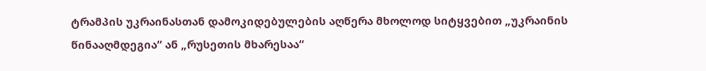ტრამპის უკრაინასთან დამოკიდებულების აღწერა მხოლოდ სიტყვებით „უკრაინის წინააღმდეგია“ ან „რუსეთის მხარესაა“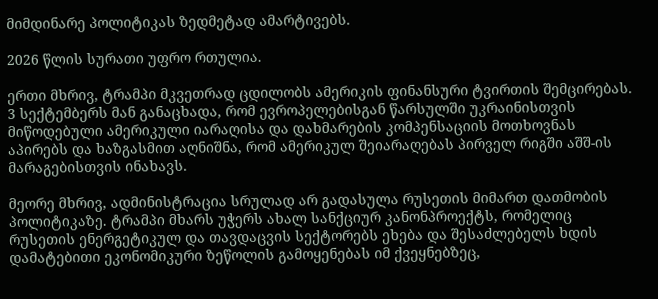მიმდინარე პოლიტიკას ზედმეტად ამარტივებს.

2026 წლის სურათი უფრო რთულია.

ერთი მხრივ, ტრამპი მკვეთრად ცდილობს ამერიკის ფინანსური ტვირთის შემცირებას. 3 სექტემბერს მან განაცხადა, რომ ევროპელებისგან წარსულში უკრაინისთვის მიწოდებული ამერიკული იარაღისა და დახმარების კომპენსაციის მოთხოვნას აპირებს და ხაზგასმით აღნიშნა, რომ ამერიკულ შეიარაღებას პირველ რიგში აშშ-ის მარაგებისთვის ინახავს.

მეორე მხრივ, ადმინისტრაცია სრულად არ გადასულა რუსეთის მიმართ დათმობის პოლიტიკაზე. ტრამპი მხარს უჭერს ახალ სანქციურ კანონპროექტს, რომელიც რუსეთის ენერგეტიკულ და თავდაცვის სექტორებს ეხება და შესაძლებელს ხდის დამატებითი ეკონომიკური ზეწოლის გამოყენებას იმ ქვეყნებზეც,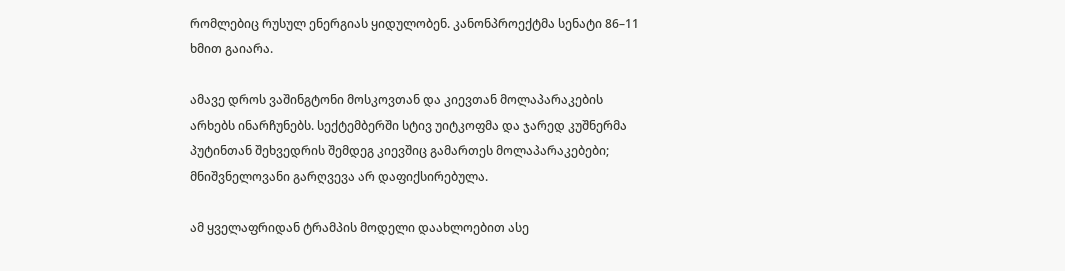რომლებიც რუსულ ენერგიას ყიდულობენ. კანონპროექტმა სენატი 86–11 ხმით გაიარა.

ამავე დროს ვაშინგტონი მოსკოვთან და კიევთან მოლაპარაკების არხებს ინარჩუნებს. სექტემბერში სტივ უიტკოფმა და ჯარედ კუშნერმა პუტინთან შეხვედრის შემდეგ კიევშიც გამართეს მოლაპარაკებები; მნიშვნელოვანი გარღვევა არ დაფიქსირებულა.

ამ ყველაფრიდან ტრამპის მოდელი დაახლოებით ასე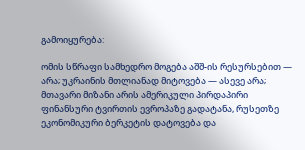გამოიყურება:

ომის სწრაფი სამხედრო მოგება აშშ-ის რესურსებით — არა; უკრაინის მთლიანად მიტოვება — ასევე არა; მთავარი მიზანი არის ამერიკული პირდაპირი ფინანსური ტვირთის ევროპაზე გადატანა, რუსეთზე ეკონომიკური ბერკეტის დატოვება და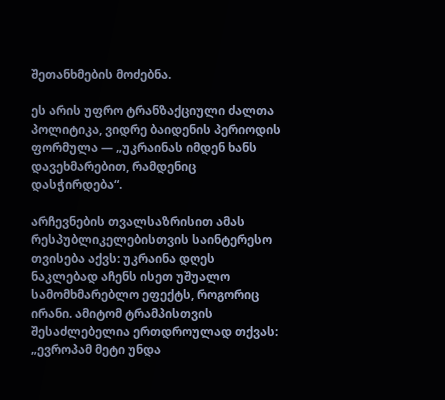შეთანხმების მოძებნა.

ეს არის უფრო ტრანზაქციული ძალთა პოლიტიკა, ვიდრე ბაიდენის პერიოდის ფორმულა — „უკრაინას იმდენ ხანს დავეხმარებით, რამდენიც დასჭირდება“.

არჩევნების თვალსაზრისით ამას რესპუბლიკელებისთვის საინტერესო თვისება აქვს: უკრაინა დღეს ნაკლებად აჩენს ისეთ უშუალო სამომხმარებლო ეფექტს, როგორიც ირანი. ამიტომ ტრამპისთვის შესაძლებელია ერთდროულად თქვას: „ევროპამ მეტი უნდა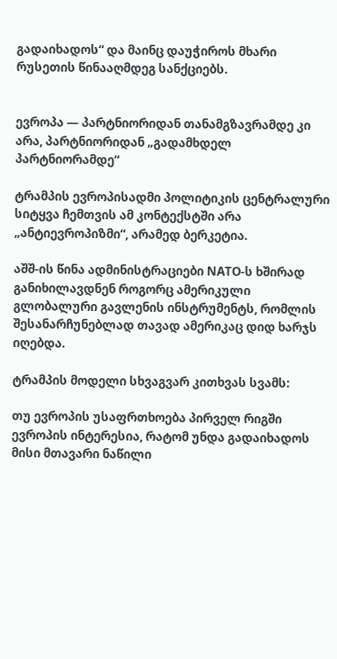გადაიხადოს“ და მაინც დაუჭიროს მხარი რუსეთის წინააღმდეგ სანქციებს.


ევროპა — პარტნიორიდან თანამგზავრამდე კი არა, პარტნიორიდან „გადამხდელ პარტნიორამდე“

ტრამპის ევროპისადმი პოლიტიკის ცენტრალური სიტყვა ჩემთვის ამ კონტექსტში არა „ანტიევროპიზმი“, არამედ ბერკეტია.

აშშ-ის წინა ადმინისტრაციები NATO-ს ხშირად განიხილავდნენ როგორც ამერიკული გლობალური გავლენის ინსტრუმენტს, რომლის შესანარჩუნებლად თავად ამერიკაც დიდ ხარჯს იღებდა.

ტრამპის მოდელი სხვაგვარ კითხვას სვამს:

თუ ევროპის უსაფრთხოება პირველ რიგში ევროპის ინტერესია, რატომ უნდა გადაიხადოს მისი მთავარი ნაწილი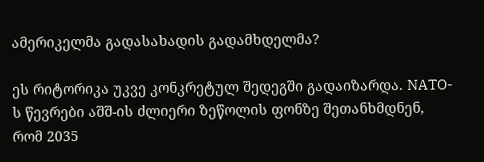ამერიკელმა გადასახადის გადამხდელმა?

ეს რიტორიკა უკვე კონკრეტულ შედეგში გადაიზარდა. NATO-ს წევრები აშშ-ის ძლიერი ზეწოლის ფონზე შეთანხმდნენ, რომ 2035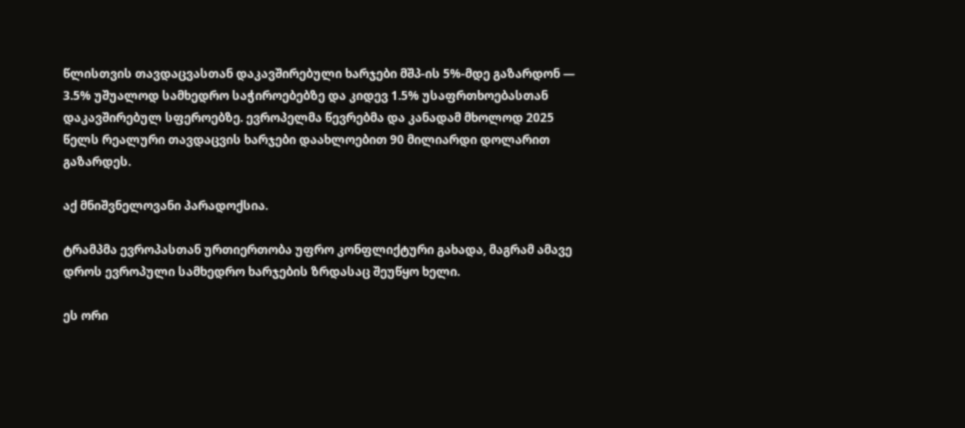წლისთვის თავდაცვასთან დაკავშირებული ხარჯები მშპ-ის 5%-მდე გაზარდონ — 3.5% უშუალოდ სამხედრო საჭიროებებზე და კიდევ 1.5% უსაფრთხოებასთან დაკავშირებულ სფეროებზე. ევროპელმა წევრებმა და კანადამ მხოლოდ 2025 წელს რეალური თავდაცვის ხარჯები დაახლოებით 90 მილიარდი დოლარით გაზარდეს.

აქ მნიშვნელოვანი პარადოქსია.

ტრამპმა ევროპასთან ურთიერთობა უფრო კონფლიქტური გახადა, მაგრამ ამავე დროს ევროპული სამხედრო ხარჯების ზრდასაც შეუწყო ხელი.

ეს ორი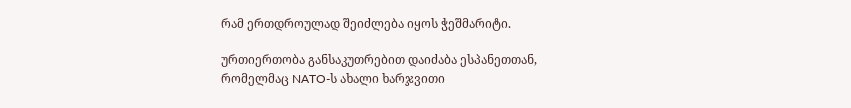რამ ერთდროულად შეიძლება იყოს ჭეშმარიტი.

ურთიერთობა განსაკუთრებით დაიძაბა ესპანეთთან, რომელმაც NATO-ს ახალი ხარჯვითი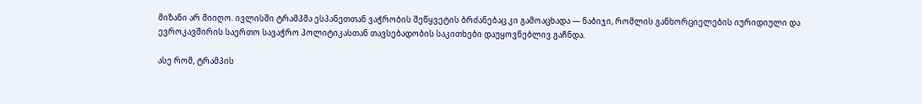მიზანი არ მიიღო. ივლისში ტრამპმა ესპანეთთან ვაჭრობის შეწყვეტის ბრძანებაც კი გამოაცხადა — ნაბიჯი, რომლის განხორციელების იურიდიული და ევროკავშირის საერთო სავაჭრო პოლიტიკასთან თავსებადობის საკითხები დაუყოვნებლივ გაჩნდა.

ასე რომ, ტრამპის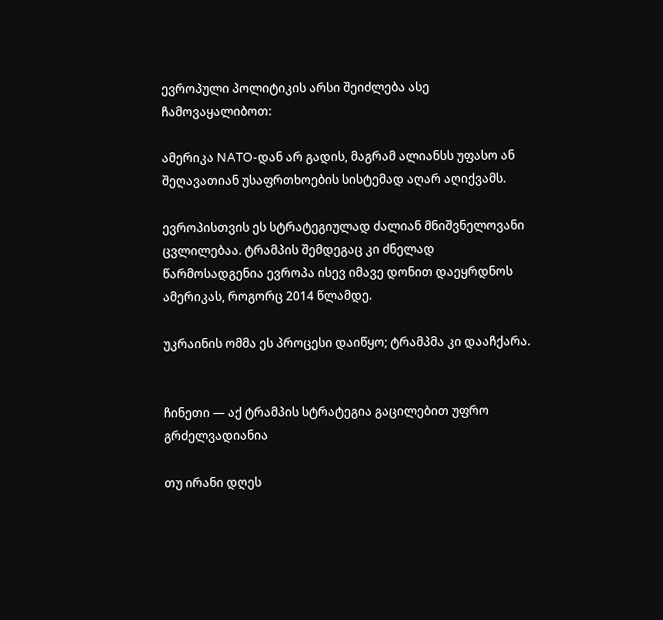ევროპული პოლიტიკის არსი შეიძლება ასე ჩამოვაყალიბოთ:

ამერიკა NATO-დან არ გადის, მაგრამ ალიანსს უფასო ან შეღავათიან უსაფრთხოების სისტემად აღარ აღიქვამს.

ევროპისთვის ეს სტრატეგიულად ძალიან მნიშვნელოვანი ცვლილებაა. ტრამპის შემდეგაც კი ძნელად წარმოსადგენია ევროპა ისევ იმავე დონით დაეყრდნოს ამერიკას, როგორც 2014 წლამდე.

უკრაინის ომმა ეს პროცესი დაიწყო; ტრამპმა კი დააჩქარა.


ჩინეთი — აქ ტრამპის სტრატეგია გაცილებით უფრო გრძელვადიანია

თუ ირანი დღეს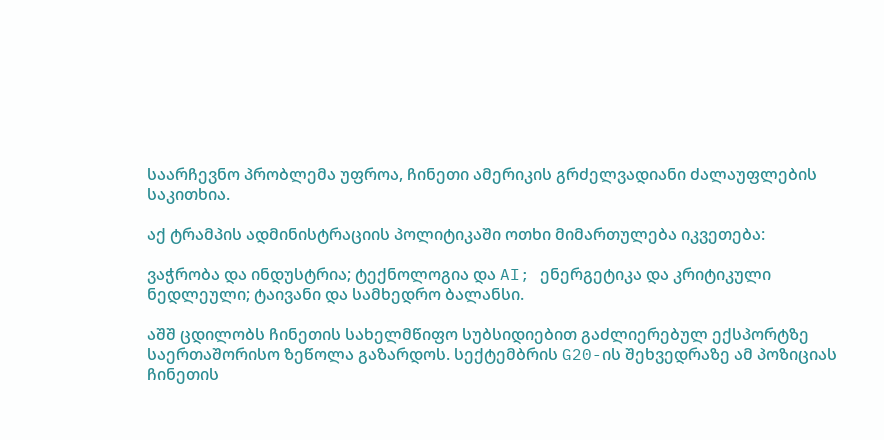საარჩევნო პრობლემა უფროა, ჩინეთი ამერიკის გრძელვადიანი ძალაუფლების საკითხია.

აქ ტრამპის ადმინისტრაციის პოლიტიკაში ოთხი მიმართულება იკვეთება:

ვაჭრობა და ინდუსტრია; ტექნოლოგია და AI; ენერგეტიკა და კრიტიკული ნედლეული; ტაივანი და სამხედრო ბალანსი.

აშშ ცდილობს ჩინეთის სახელმწიფო სუბსიდიებით გაძლიერებულ ექსპორტზე საერთაშორისო ზეწოლა გაზარდოს. სექტემბრის G20-ის შეხვედრაზე ამ პოზიციას ჩინეთის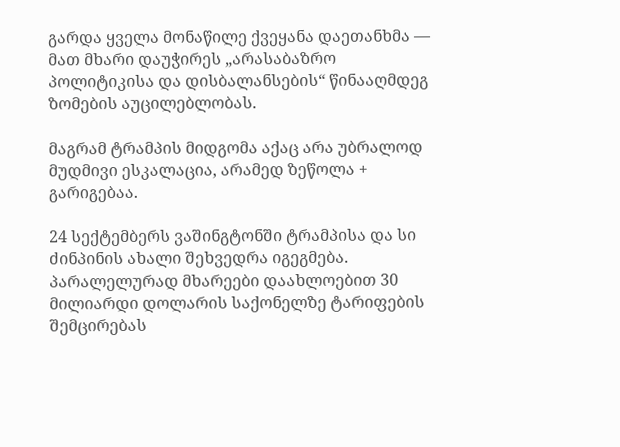გარდა ყველა მონაწილე ქვეყანა დაეთანხმა — მათ მხარი დაუჭირეს „არასაბაზრო პოლიტიკისა და დისბალანსების“ წინააღმდეგ ზომების აუცილებლობას.

მაგრამ ტრამპის მიდგომა აქაც არა უბრალოდ მუდმივი ესკალაცია, არამედ ზეწოლა + გარიგებაა.

24 სექტემბერს ვაშინგტონში ტრამპისა და სი ძინპინის ახალი შეხვედრა იგეგმება. პარალელურად მხარეები დაახლოებით 30 მილიარდი დოლარის საქონელზე ტარიფების შემცირებას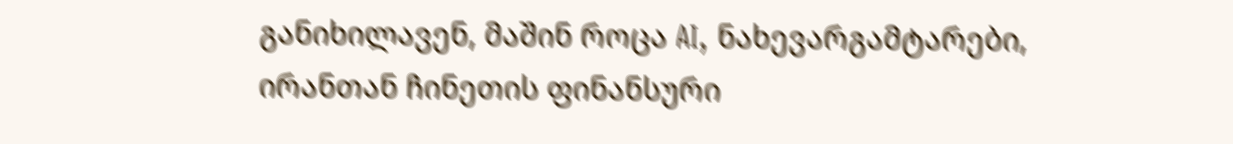განიხილავენ, მაშინ როცა AI, ნახევარგამტარები, ირანთან ჩინეთის ფინანსური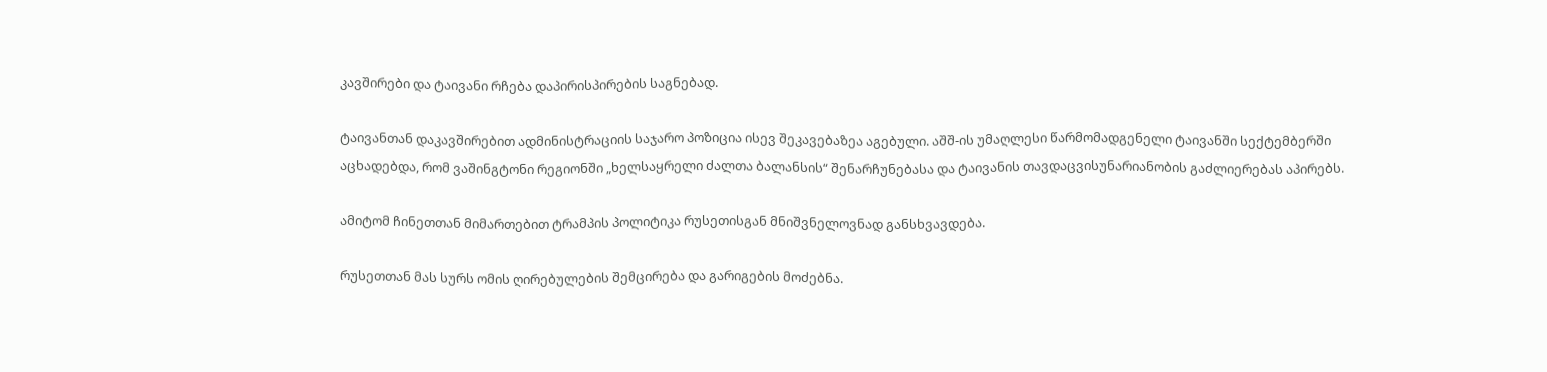კავშირები და ტაივანი რჩება დაპირისპირების საგნებად.

ტაივანთან დაკავშირებით ადმინისტრაციის საჯარო პოზიცია ისევ შეკავებაზეა აგებული. აშშ-ის უმაღლესი წარმომადგენელი ტაივანში სექტემბერში აცხადებდა, რომ ვაშინგტონი რეგიონში „ხელსაყრელი ძალთა ბალანსის“ შენარჩუნებასა და ტაივანის თავდაცვისუნარიანობის გაძლიერებას აპირებს.

ამიტომ ჩინეთთან მიმართებით ტრამპის პოლიტიკა რუსეთისგან მნიშვნელოვნად განსხვავდება.

რუსეთთან მას სურს ომის ღირებულების შემცირება და გარიგების მოძებნა.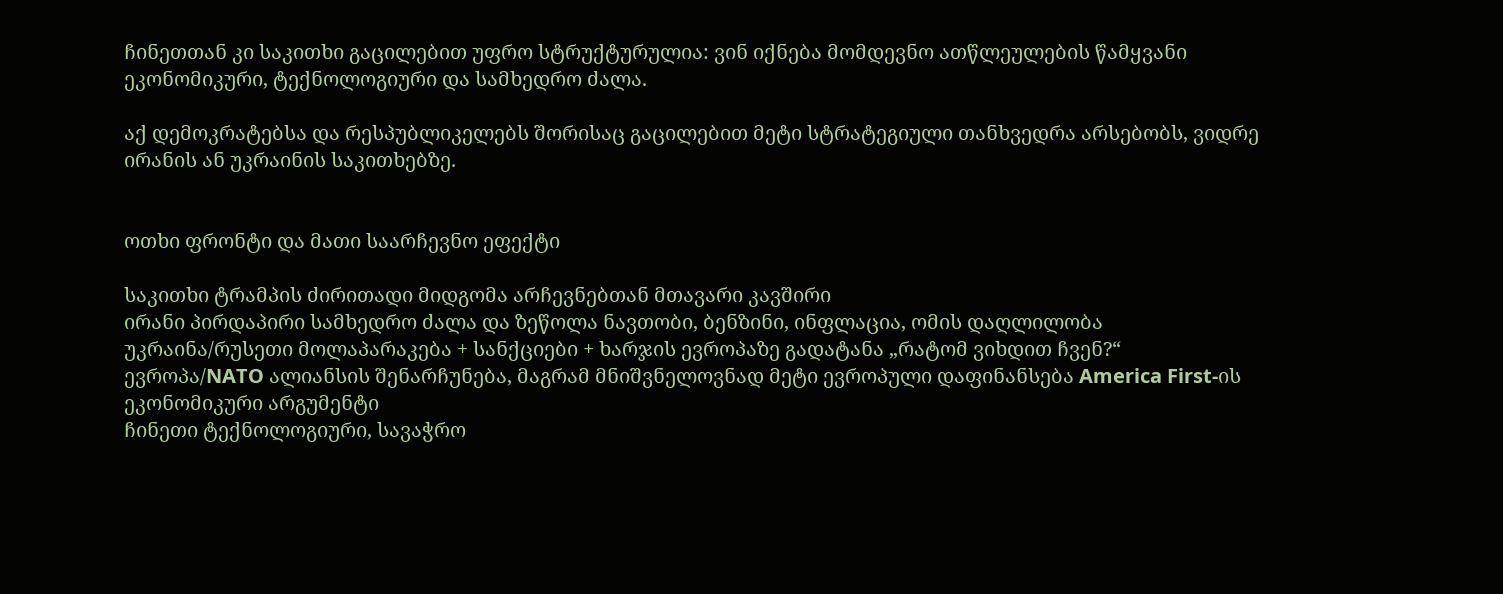ჩინეთთან კი საკითხი გაცილებით უფრო სტრუქტურულია: ვინ იქნება მომდევნო ათწლეულების წამყვანი ეკონომიკური, ტექნოლოგიური და სამხედრო ძალა.

აქ დემოკრატებსა და რესპუბლიკელებს შორისაც გაცილებით მეტი სტრატეგიული თანხვედრა არსებობს, ვიდრე ირანის ან უკრაინის საკითხებზე.


ოთხი ფრონტი და მათი საარჩევნო ეფექტი

საკითხი ტრამპის ძირითადი მიდგომა არჩევნებთან მთავარი კავშირი
ირანი პირდაპირი სამხედრო ძალა და ზეწოლა ნავთობი, ბენზინი, ინფლაცია, ომის დაღლილობა
უკრაინა/რუსეთი მოლაპარაკება + სანქციები + ხარჯის ევროპაზე გადატანა „რატომ ვიხდით ჩვენ?“
ევროპა/NATO ალიანსის შენარჩუნება, მაგრამ მნიშვნელოვნად მეტი ევროპული დაფინანსება America First-ის ეკონომიკური არგუმენტი
ჩინეთი ტექნოლოგიური, სავაჭრო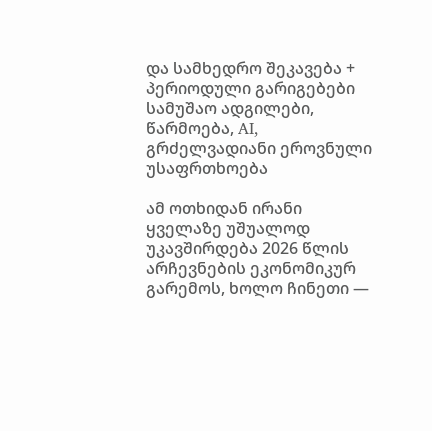და სამხედრო შეკავება + პერიოდული გარიგებები სამუშაო ადგილები, წარმოება, AI, გრძელვადიანი ეროვნული უსაფრთხოება

ამ ოთხიდან ირანი ყველაზე უშუალოდ უკავშირდება 2026 წლის არჩევნების ეკონომიკურ გარემოს, ხოლო ჩინეთი —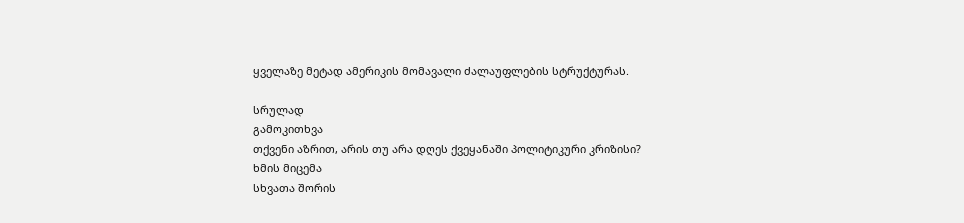ყველაზე მეტად ამერიკის მომავალი ძალაუფლების სტრუქტურას.

სრულად
გამოკითხვა
თქვენი აზრით, არის თუ არა დღეს ქვეყანაში პოლიტიკური კრიზისი?
ხმის მიცემა
სხვათა შორის